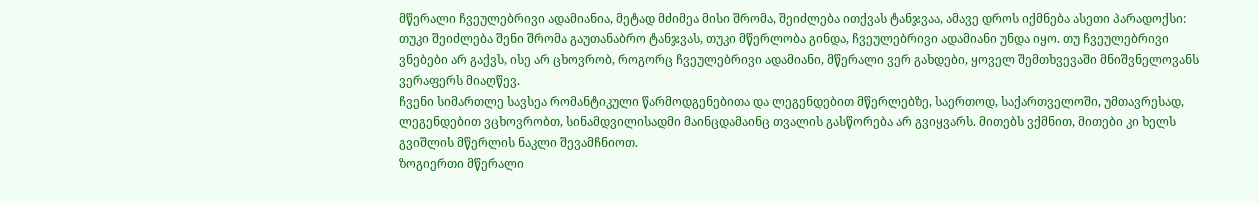მწერალი ჩვეულებრივი ადამიანია, მეტად მძიმეა მისი შრომა, შეიძლება ითქვას ტანჯვაა, ამავე დროს იქმნება ასეთი პარადოქსი:
თუკი შეიძლება შენი შრომა გაუთანაბრო ტანჯვას, თუკი მწერლობა გინდა, ჩვეულებრივი ადამიანი უნდა იყო. თუ ჩვეულებრივი ვნებები არ გაქვს, ისე არ ცხოვრობ, როგორც ჩვეულებრივი ადამიანი, მწერალი ვერ გახდები, ყოველ შემთხვევაში მნიშვნელოვანს ვერაფერს მიაღწევ.
ჩვენი სიმართლე სავსეა რომანტიკული წარმოდგენებითა და ლეგენდებით მწერლებზე, საერთოდ, საქართველოში, უმთავრესად, ლეგენდებით ვცხოვრობთ, სინამდვილისადმი მაინცდამაინც თვალის გასწორება არ გვიყვარს. მითებს ვქმნით, მითები კი ხელს გვიშლის მწერლის ნაკლი შევამჩნიოთ.
ზოგიერთი მწერალი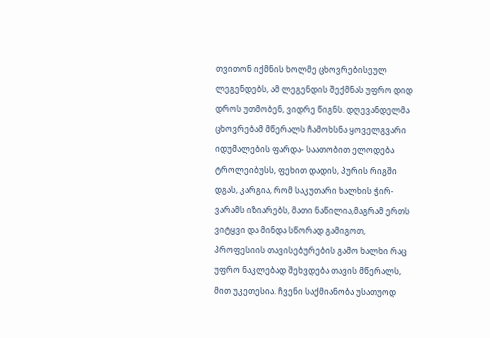თვითონ იქმნის ხოლმე ცხოვრებისეულ ლეგენდებს, ამ ლეგენდის შექმნას უფრო დიდ დროს უთმობენ, ვიდრე წიგნს. დღევანდელმა ცხოვრებამ მწერალს ჩამოხსნა ყოველგვარი იდუმალების ფარდა- საათობით ელოდება ტროლეიბუსს, ფეხით დადის, პურის რიგში დგას, კარგია, რომ საკუთარი ხალხის ჭირ-ვარამს იზიარებს, მათი ნაწილია,მაგრამ ერთს ვიტყვი და მინდა სწორად გამიგოთ, პროფესიის თავისებურების გამო ხალხი რაც უფრო ნაკლებად შეხვდება თავის მწერალს, მით უკეთესია. ჩვენი საქმიანობა უსათუოდ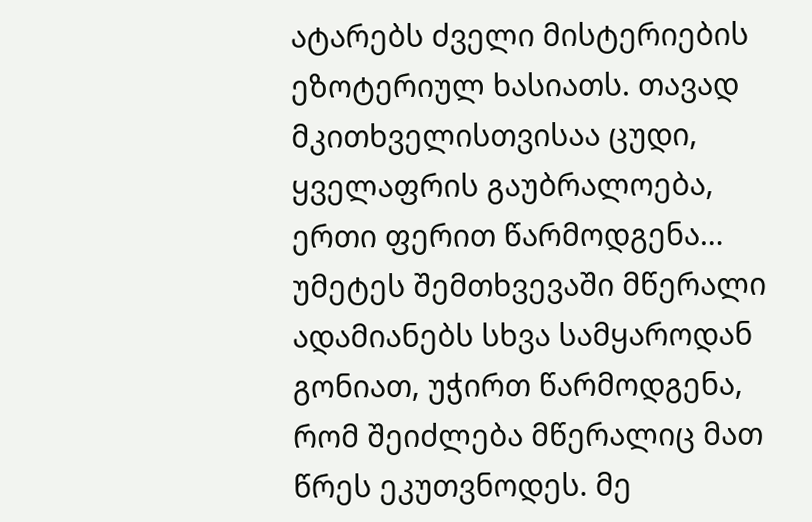ატარებს ძველი მისტერიების ეზოტერიულ ხასიათს. თავად მკითხველისთვისაა ცუდი, ყველაფრის გაუბრალოება, ერთი ფერით წარმოდგენა…
უმეტეს შემთხვევაში მწერალი ადამიანებს სხვა სამყაროდან გონიათ, უჭირთ წარმოდგენა, რომ შეიძლება მწერალიც მათ წრეს ეკუთვნოდეს. მე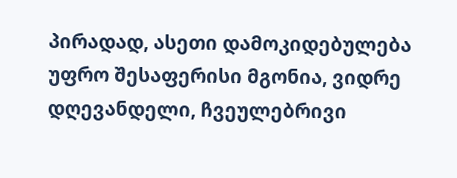პირადად, ასეთი დამოკიდებულება უფრო შესაფერისი მგონია, ვიდრე დღევანდელი, ჩვეულებრივი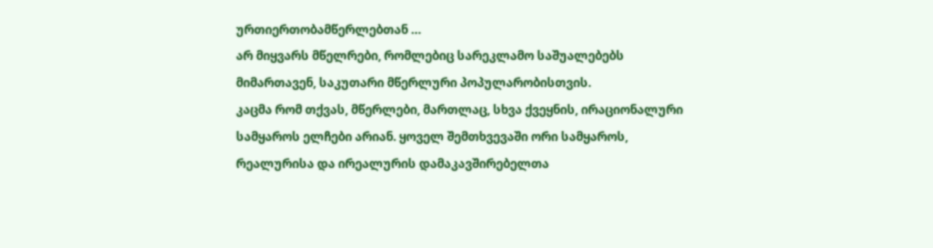ურთიერთობამწერლებთან …
არ მიყვარს მწელრები, რომლებიც სარეკლამო საშუალებებს მიმართავენ, საკუთარი მწერლური პოპულარობისთვის.
კაცმა რომ თქვას, მწერლები, მართლაც, სხვა ქვეყნის, ირაციონალური სამყაროს ელჩები არიან. ყოველ შემთხვევაში ორი სამყაროს, რეალურისა და ირეალურის დამაკავშირებელთა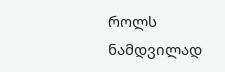როლს ნამდვილად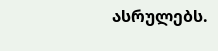ასრულებს.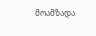მოამზადა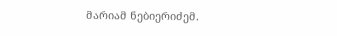მარიამ ნებიერიძემ.